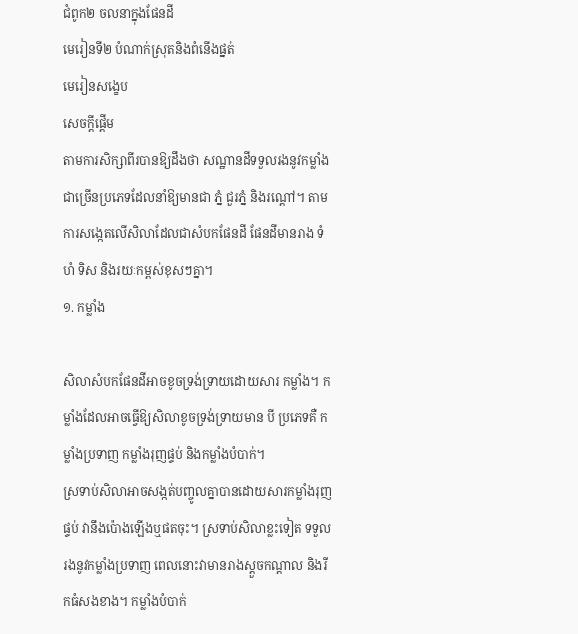ជំពូក២ ចលនាក្នុងផែនដី
មេរៀនទី២ បំណាក់ស្រុតនិងពំនើងផ្នត់
មេរៀនសង្ខេប
សេចក្ដីផ្ដើម
តាមការសិក្សាពីរបានឱ្យដឹងថា សណ្ឋានដីទទួលរងនូវកម្លាំងជាច្រើនប្រភេទដែលនាំឱ្យមានជា ភ្នំ ជួរភ្នំ និងរណ្ដៅ។ តាមការសង្កេតលើសិលាដែលជាសំបកផែនដី ផែនដីមានរាង ទំហំ ទិស និងរយៈកម្ពស់ខុសៗគ្នា។
១. កម្លាំង

សិលាសំបកផែនដីអាចខូចទ្រង់ទ្រាយដោយសារ កម្លាំង។ កម្លាំងដែលអាចធ្វើឱ្យសិលាខូចទ្រង់ទ្រាយមាន បី ប្រភេទគឺ កម្លាំងប្រទាញ កម្លាំងរុញផ្ទប់ និងកម្លាំងបំបាក់។
ស្រទាប់សិលាអាចសង្កត់បញ្ចូលគ្នាបានដោយសារកម្លាំងរុញផ្ទប់ វានឹងប៉ោងឡើងឬផតចុះ។ ស្រទាប់សិលាខ្លះទៀត ទទួលរងនូវកម្លាំងប្រទាញ ពេលនោះវាមានរាងស្ដួចកណ្ដាល និងរីកធំសងខាង។ កម្លាំងបំបាក់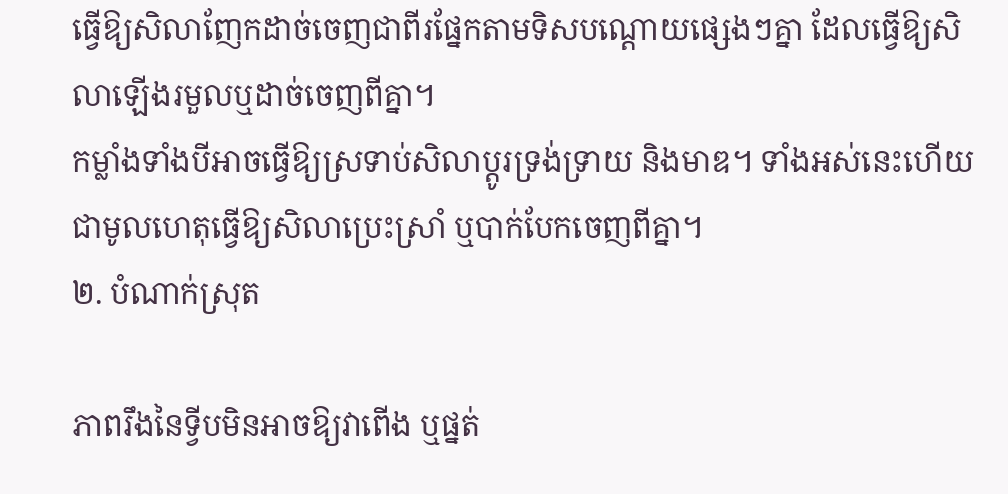ធ្វើឱ្យសិលាញែកដាច់ចេញជាពីរផ្នែកតាមទិសបណ្ដោយផ្សេងៗគ្នា ដែលធ្វើឱ្យសិលាឡើងរមួលឬដាច់ចេញពីគ្នា។
កម្លាំងទាំងបីអាចធ្វើឱ្យស្រទាប់សិលាប្ដូរទ្រង់ទ្រាយ និងមាឌ។ ទាំងអស់នេះហើយ ជាមូលហេតុធ្វើឱ្យសិលាប្រេះស្រាំ ឬបាក់បែកចេញពីគ្នា។
២. បំណាក់ស្រុត

ភាពរឹងនៃទ្វីបមិនអាចឱ្យវាពើង ឬផ្នត់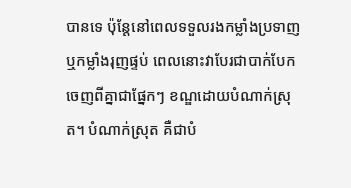បានទេ ប៉ុន្តែនៅពេលទទួលរងកម្លាំងប្រទាញ ឬកម្លាំងរុញផ្ទប់ ពេលនោះវាបែរជាបាក់បែកចេញពីគ្នាជាផ្នែកៗ ខណ្ឌដោយបំណាក់ស្រុត។ បំណាក់ស្រុត គឺជាបំ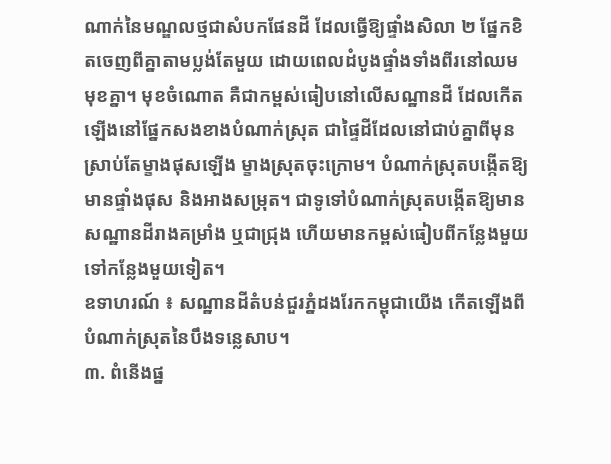ណាក់នៃមណ្ឌលថ្មជាសំបកផែនដី ដែលធ្វើឱ្យផ្ទាំងសិលា ២ ផ្នែកខិតចេញពីគ្នាតាមប្លង់តែមួយ ដោយពេលដំបូងផ្ទាំងទាំងពីរនៅឈមមុខគ្នា។ មុខចំណោត គឺជាកម្ពស់ធៀបនៅលើសណ្ឋានដី ដែលកើតឡើងនៅផ្នែកសងខាងបំណាក់ស្រុត ជាផ្ទៃដីដែលនៅជាប់គ្នាពីមុនស្រាប់តែម្ខាងផុសឡើង ម្ខាងស្រុតចុះក្រោម។ បំណាក់ស្រុតបង្កើតឱ្យមានផ្ទាំងផុស និងអាងសម្រុត។ ជាទូទៅបំណាក់ស្រុតបង្កើតឱ្យមាន សណ្ឋានដីរាងគម្រាំង ឬជាជ្រុង ហើយមានកម្ពស់ធៀបពីកន្លែងមួយទៅកន្លែងមួយទៀត។
ឧទាហរណ៍ ៖ សណ្ឋានដីតំបន់ជួរភ្នំដងរែកកម្ពុជាយើង កើតឡើងពីបំណាក់ស្រុតនៃបឹងទន្លេសាប។
៣. ពំនើងផ្ន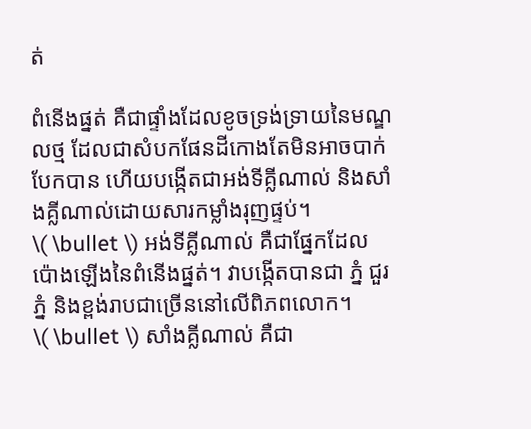ត់

ពំនើងផ្នត់ គឺជាផ្ទាំងដែលខូចទ្រង់ទ្រាយនៃមណ្ឌលថ្ម ដែលជាសំបកផែនដីកោងតែមិនអាចបាក់បែកបាន ហើយបង្កើតជាអង់ទីគ្លីណាល់ និងសាំងគ្លីណាល់ដោយសារកម្លាំងរុញផ្ទប់។
\( \bullet \) អង់ទីគ្លីណាល់ គឺជាផ្នែកដែលប៉ោងឡើងនៃពំនើងផ្នត់។ វាបង្កើតបានជា ភ្នំ ជួរភ្នំ និងខ្ពង់រាបជាច្រើននៅលើពិភពលោក។
\( \bullet \) សាំងគ្លីណាល់ គឺជា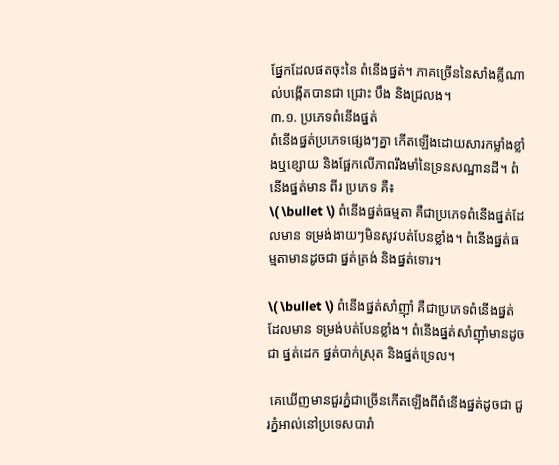ផ្នែកដែលផតចុះនៃ ពំនើងផ្នត់។ ភាគច្រើននៃសាំងគ្លីណាល់បង្កើតបានជា ជ្រោះ បឹង និងជ្រលង។
៣.១. ប្រភេទពំនើងផ្នត់
ពំនើងផ្នត់ប្រភេទផ្សេងៗគ្នា កើតឡើងដោយសារកម្លាំងខ្លាំងឬខ្សោយ និងផ្អែកលើភាពរឹងមាំនៃទ្រនសណ្ឋានដី។ ពំនើងផ្នត់មាន ពីរ ប្រភេទ គឺ៖
\( \bullet \) ពំនើងផ្នត់ធម្មតា គឺជាប្រភេទពំនើងផ្នត់ដែលមាន ទម្រង់ងាយៗមិនសូវបត់បែនខ្លាំង។ ពំនើងផ្នត់ធម្មតាមានដូចជា ផ្នត់ត្រង់ និងផ្នត់ទោរ។

\( \bullet \) ពំនើងផ្នត់សាំញ៉ាំ គឺជាប្រភេទពំនើងផ្នត់ដែលមាន ទម្រង់បត់បែនខ្លាំង។ ពំនើងផ្នត់សាំញ៉ាំមានដូចជា ផ្នត់ដេក ផ្នត់បាក់ស្រុត និងផ្នត់ទ្រេល។

 គេឃើញមានជួរភ្នំជាច្រើនកើតឡើងពីពំនើងផ្នត់ដូចជា ជួរភ្នំអាល់នៅប្រទេសបារាំ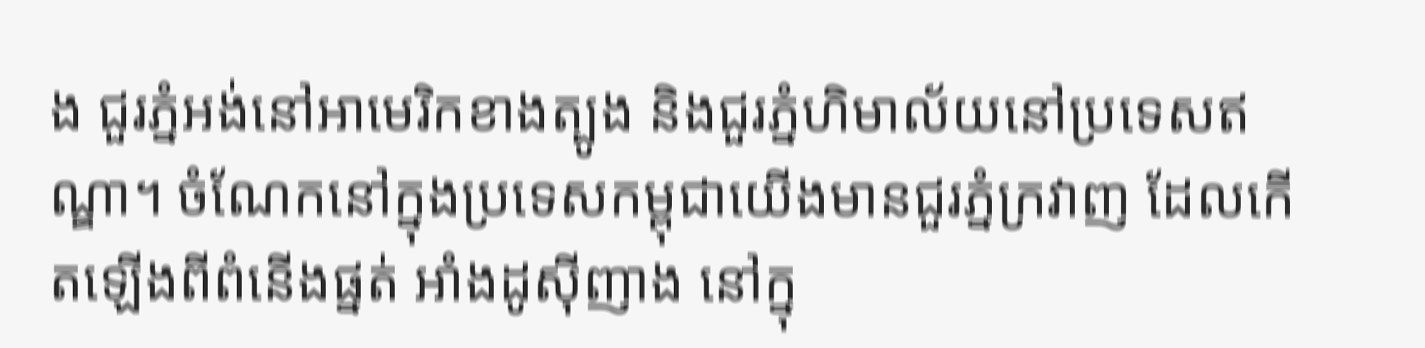ង ជួរភ្នំអង់នៅអាមេរិកខាងត្បូង និងជួរភ្នំហិមាល័យនៅប្រទេសឥណ្ឌា។ ចំណែកនៅក្នុងប្រទេសកម្ពុជាយើងមានជួរភ្នំក្រវាញ ដែលកើតឡើងពីពំនើងផ្នត់ អាំងដូស៊ីញាង នៅក្នុ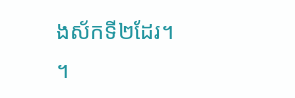ងស័កទី២ដែរ។
។